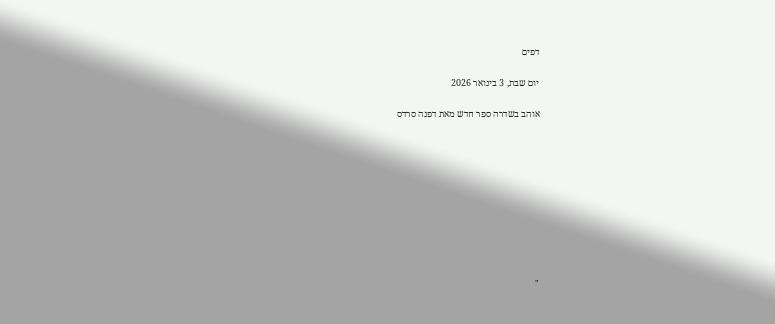דפים

יום שבת, 3 בינואר 2026

אוהב בשדרה ספר חדש מאת דפנה סרדס










"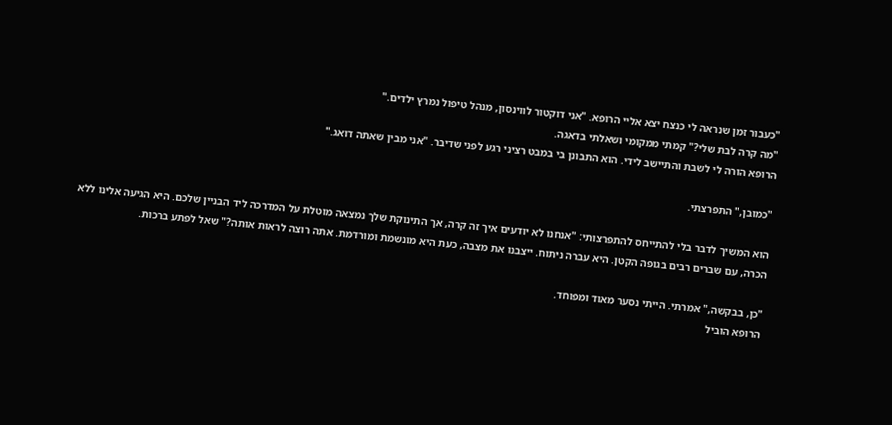"כעבור זמן שנראה לי כנצח יצא אליי הרופא. "אני דוקטור לווינסון, מנהל טיפול נמרץ ילדים."
"מה קרה לבת שלי?" קמתי ממקומי ושאלתי בדאגה.
הרופא הורה לי לשבת והתיישב לידי. הוא התבונן בי במבט רציני רגע לפני שדיבר. "אני מבין שאתה דואג."

"כמובן," התפרצתי.

הוא המשיך לדבר בלי להתייחס להתפרצותי: "אנחנו לא יודעים איך זה קרה, אך התינוקת שלך נמצאה מוטלת על המדרכה ליד הבניין שלכם. היא הגיעה אלינו ללא הכרה, עם שברים רבים בגופה הקטן. היא עברה ניתוח. ייצבנו את מצבה, כעת היא מונשמת ומורדמת. אתה רוצה לראות אותה?" שאל לפתע ברכות.

"כן, בבקשה," אמרתי. הייתי נסער מאוד ומפוחד.
הרופא הוביל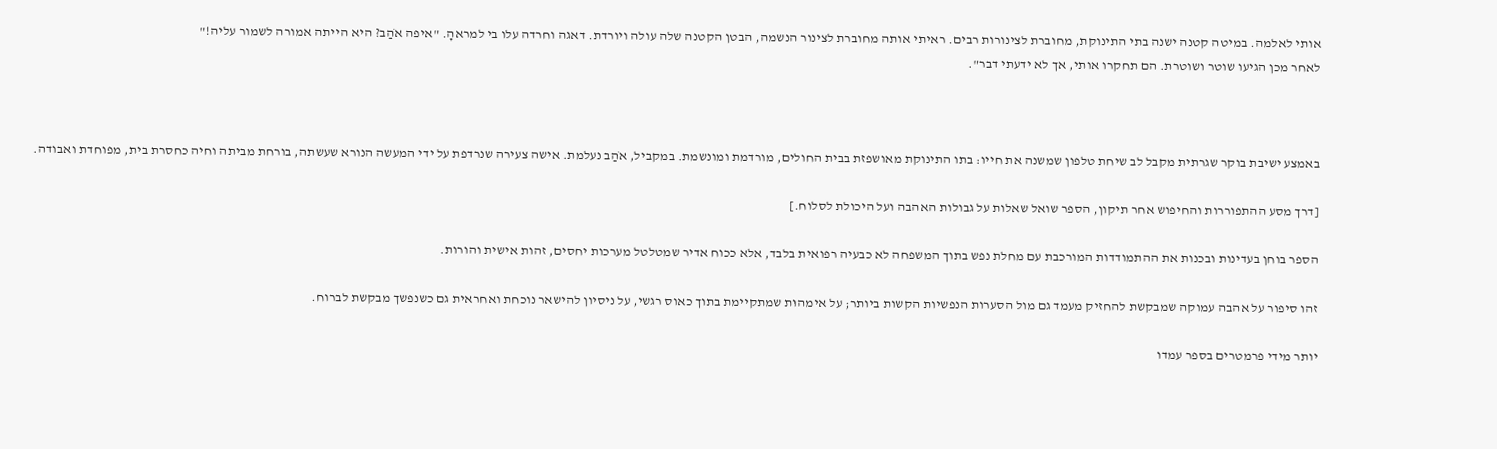אותי לאלמה. במיטה קטנה ישנה בתי התינוקת, מחוברת לצינורות רבים. ראיתי אותה מחוברת לצינור הנשמה, הבטן הקטנה שלה עולה ויורדת. דאגה וחרדה עלו בי למראהָ. "איפה אֹהַב? היא הייתה אמורה לשמור עליה!"
לאחר מכן הגיעו שוטר ושוטרת. הם תחקרו אותי, אך לא ידעתי דבר".



באמצע ישיבת בוקר שגרתית מקבל לב שיחת טלפון שמשנה את חייו: בתו התינוקת מאושפזת בבית החולים, מורדמת ומונשמת. במקביל, אֹהַב נעלמת. אישה צעירה שנרדפת על ידי המעשה הנורא שעשתה, בורחת מביתה וחיה כחסרת בית, מפוחדת ואבודה.

[דרך מסע ההתפוררות והחיפוש אחר תיקון, הספר שואל שאלות על גבולות האהבה ועל היכולת לסלוח.]

הספר בוחן בעדינות ובכנות את ההתמודדות המורכבת עם מחלת נפש בתוך המשפחה לא כבעיה רפואית בלבד, אלא ככוח אדיר שמטלטל מערכות יחסים, זהות אישית והורות.

זהו סיפור על אהבה עמוקה שמבקשת להחזיק מעמד גם מול הסערות הנפשיות הקשות ביותר; על אימהוּת שמתקיימת בתוך כאוס רגשי, על ניסיון להישאר נוכחת ואחראית גם כשנפשך מבקשת לברוח.

יותר מידי פרמטרים בספר עמדו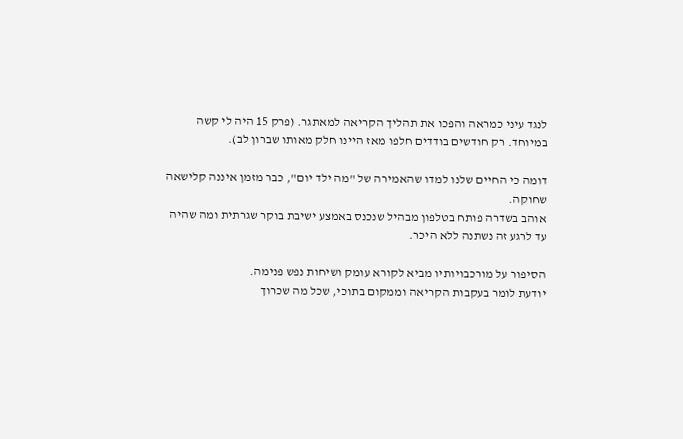לנגד עיני כמראה והפכו את תהליך הקריאה למאתגר. (פרק 15 היה לי קשה במיוחד. רק חודשים בודדים חלפו מאז היינו חלק מאותו שברון לב).

דומה כי החיים שלנו למדו שהאמירה של "מה ילד יום", כבר מזמן איננה קלישאה שחוקה.
אוהב בשדרה פותח בטלפון מבהיל שנכנס באמצע ישיבת בוקר שגרתית ומה שהיה עד לרגע זה נשתנה ללא היכר.

הסיפור על מורכבויותיו מביא לקורא עומק ושיחות נפש פנימה.
יודעת לומר בעקבות הקריאה וממקום בתוכי, שכל מה שכרוך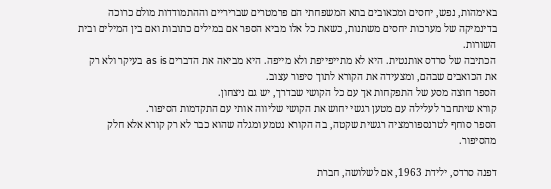באימהות, נפש, יחסים ומכאובים בתא המשפחתי הם פרמטרים שבריריים וההתמודדות מולם כרוכה בדינמיקה של מערכות יחסים משתנות, כשאת כל אלו מביא הספר אם במילים כתובות ואם בין המילים ובית השורות.
הכתיבה של סרדס אותנטית. היא לא מתייפייפת ולא מייפה. היא מביאה את הדברים as is בעיקר ולא רק את הכואבים שבהם, ומצעידה את הקורא לתוך סיפור עצוב.
הספר חוצה מסע של התפקחות אך עם כל הקושי שבדרך, יש גם ניצחון.
קורא שיתחבר לעלילה עם מטען רגשי יחוש את הקושי שליווה אותי עם התקדמות הסיפור.
הספר סוחף לטרנספורמציה רגשית שקטה, בה הקורא נטמע ומגלה שהוא כבר לא רק קורא אלא חלק מהסיפור.

דפנה סרדס, ילידת 1963, אם לשלושה, חברת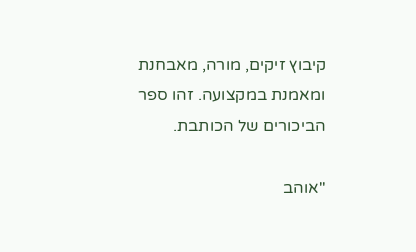קיבוץ זיקים, מורה, מאבחנת ומאמנת במקצועה. זהו ספר הביכורים של הכותבת.

"אוהב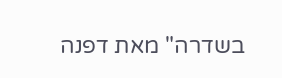בשדרה" מאת דפנה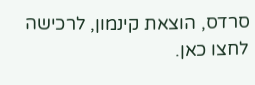סרדס, הוצאת קינמון, לרכישה לחצו כאן.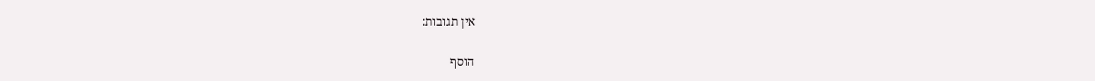אין תגובות:

הוסף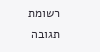רשומת תגובה